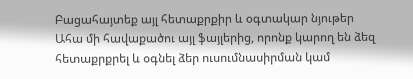Բացահայտեք այլ հետաքրքիր և օգտակար նյութեր
Ահա մի հավաքածու այլ ֆայլերից, որոնք կարող են ձեզ հետաքրքրել և օգնել ձեր ուսումնասիրման կամ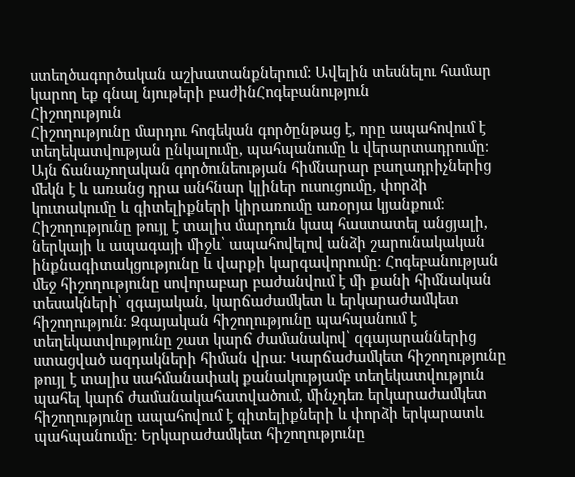ստեղծագործական աշխատանքներում: Ավելին տեսնելու համար կարող եք գնալ նյութերի բաժինՀոգեբանություն
Հիշողություն
Հիշողությունը մարդու հոգեկան գործընթաց է, որը ապահովում է տեղեկատվության ընկալումը, պահպանումը և վերարտադրումը։ Այն ճանաչողական գործունեության հիմնարար բաղադրիչներից մեկն է և առանց դրա անհնար կլիներ ուսուցումը, փորձի կուտակումը և գիտելիքների կիրառումը առօրյա կյանքում։ Հիշողությունը թույլ է տալիս մարդուն կապ հաստատել անցյալի, ներկայի և ապագայի միջև՝ ապահովելով անձի շարունակական ինքնագիտակցությունը և վարքի կարգավորումը։ Հոգեբանության մեջ հիշողությունը սովորաբար բաժանվում է մի քանի հիմնական տեսակների՝ զգայական, կարճաժամկետ և երկարաժամկետ հիշողություն։ Զգայական հիշողությունը պահպանում է տեղեկատվությունը շատ կարճ ժամանակով՝ զգայարաններից ստացված ազդակների հիման վրա։ Կարճաժամկետ հիշողությունը թույլ է տալիս սահմանափակ քանակությամբ տեղեկատվություն պահել կարճ ժամանակահատվածում, մինչդեռ երկարաժամկետ հիշողությունը ապահովում է գիտելիքների և փորձի երկարատև պահպանումը։ Երկարաժամկետ հիշողությունը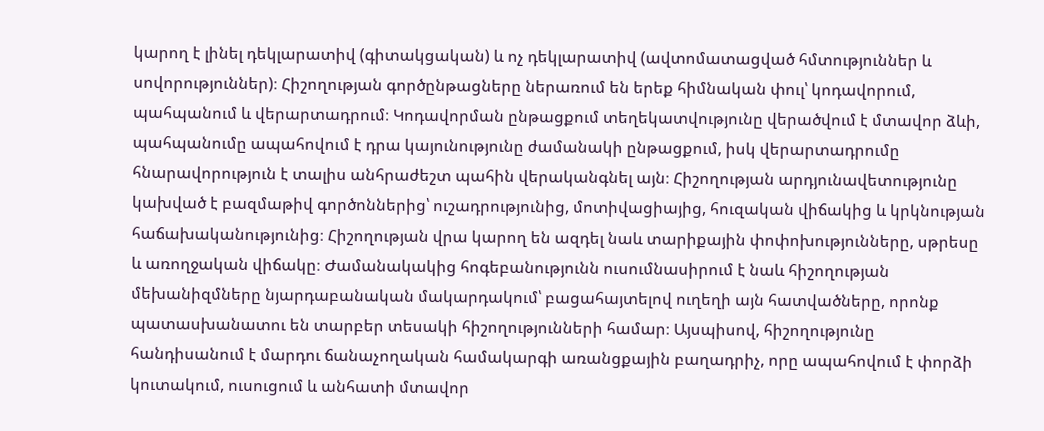կարող է լինել դեկլարատիվ (գիտակցական) և ոչ դեկլարատիվ (ավտոմատացված հմտություններ և սովորություններ)։ Հիշողության գործընթացները ներառում են երեք հիմնական փուլ՝ կոդավորում, պահպանում և վերարտադրում։ Կոդավորման ընթացքում տեղեկատվությունը վերածվում է մտավոր ձևի, պահպանումը ապահովում է դրա կայունությունը ժամանակի ընթացքում, իսկ վերարտադրումը հնարավորություն է տալիս անհրաժեշտ պահին վերականգնել այն։ Հիշողության արդյունավետությունը կախված է բազմաթիվ գործոններից՝ ուշադրությունից, մոտիվացիայից, հուզական վիճակից և կրկնության հաճախականությունից։ Հիշողության վրա կարող են ազդել նաև տարիքային փոփոխությունները, սթրեսը և առողջական վիճակը։ Ժամանակակից հոգեբանությունն ուսումնասիրում է նաև հիշողության մեխանիզմները նյարդաբանական մակարդակում՝ բացահայտելով ուղեղի այն հատվածները, որոնք պատասխանատու են տարբեր տեսակի հիշողությունների համար։ Այսպիսով, հիշողությունը հանդիսանում է մարդու ճանաչողական համակարգի առանցքային բաղադրիչ, որը ապահովում է փորձի կուտակում, ուսուցում և անհատի մտավոր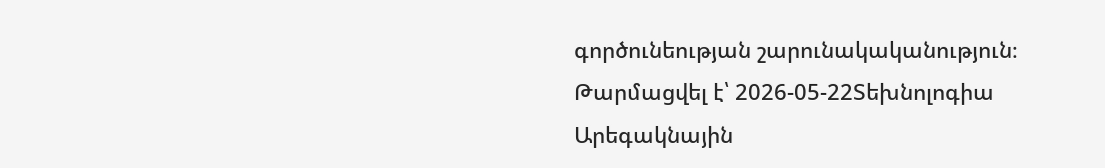գործունեության շարունակականություն։
Թարմացվել է՝ 2026-05-22Տեխնոլոգիա
Արեգակնային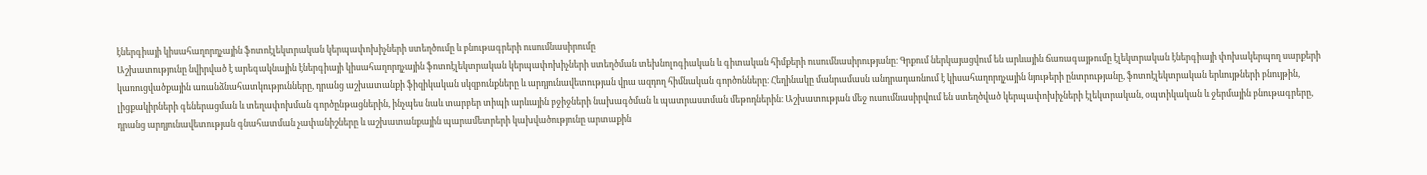էներգիայի կիսահաղորդչային ֆոտոէլեկտրական կերպափոխիչների ստեղծումը և բնութագրերի ուսումնասիրումը
Աշխատությունը նվիրված է արեգակնային էներգիայի կիսահաղորդչային ֆոտոէլեկտրական կերպափոխիչների ստեղծման տեխնոլոգիական և գիտական հիմքերի ուսումնասիրությանը։ Գրքում ներկայացվում են արևային ճառագայթումը էլեկտրական էներգիայի փոխակերպող սարքերի կառուցվածքային առանձնահատկությունները, դրանց աշխատանքի ֆիզիկական սկզբունքները և արդյունավետության վրա ազդող հիմնական գործոնները։ Հեղինակը մանրամասն անդրադառնում է կիսահաղորդչային նյութերի ընտրությանը, ֆոտոէլեկտրական երևույթների բնույթին, լիցքակիրների գեներացման և տեղափոխման գործընթացներին, ինչպես նաև տարբեր տիպի արևային բջիջների նախագծման և պատրաստման մեթոդներին։ Աշխատության մեջ ուսումնասիրվում են ստեղծված կերպափոխիչների էլեկտրական, օպտիկական և ջերմային բնութագրերը, դրանց արդյունավետության գնահատման չափանիշները և աշխատանքային պարամետրերի կախվածությունը արտաքին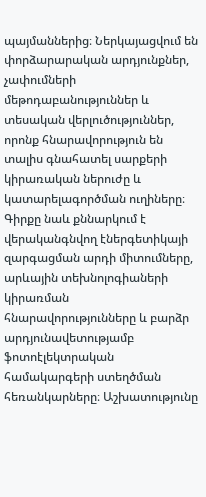պայմաններից։ Ներկայացվում են փորձարարական արդյունքներ, չափումների մեթոդաբանություններ և տեսական վերլուծություններ, որոնք հնարավորություն են տալիս գնահատել սարքերի կիրառական ներուժը և կատարելագործման ուղիները։ Գիրքը նաև քննարկում է վերականգնվող էներգետիկայի զարգացման արդի միտումները, արևային տեխնոլոգիաների կիրառման հնարավորությունները և բարձր արդյունավետությամբ ֆոտոէլեկտրական համակարգերի ստեղծման հեռանկարները։ Աշխատությունը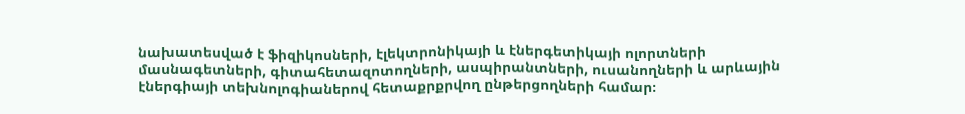նախատեսված է ֆիզիկոսների, էլեկտրոնիկայի և էներգետիկայի ոլորտների մասնագետների, գիտահետազոտողների, ասպիրանտների, ուսանողների և արևային էներգիայի տեխնոլոգիաներով հետաքրքրվող ընթերցողների համար։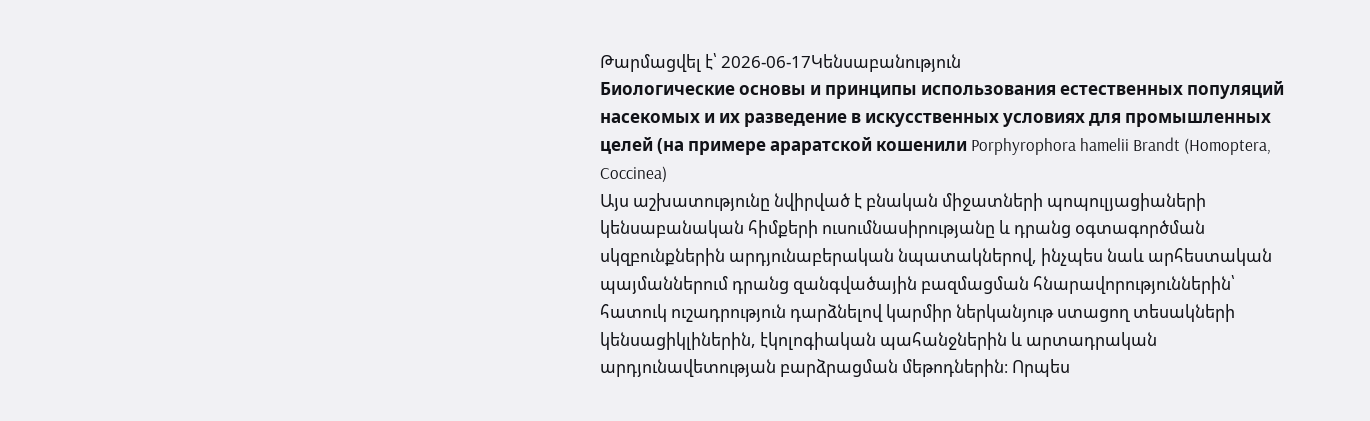Թարմացվել է՝ 2026-06-17Կենսաբանություն
Биологические основы и принципы использования естественных популяций насекомых и их разведение в искусственных условиях для промышленных целей (на примере араратской кошенили Porphyrophora hamelii Brandt (Homoptera, Coccinea)
Այս աշխատությունը նվիրված է բնական միջատների պոպուլյացիաների կենսաբանական հիմքերի ուսումնասիրությանը և դրանց օգտագործման սկզբունքներին արդյունաբերական նպատակներով, ինչպես նաև արհեստական պայմաններում դրանց զանգվածային բազմացման հնարավորություններին՝ հատուկ ուշադրություն դարձնելով կարմիր ներկանյութ ստացող տեսակների կենսացիկլիներին, էկոլոգիական պահանջներին և արտադրական արդյունավետության բարձրացման մեթոդներին։ Որպես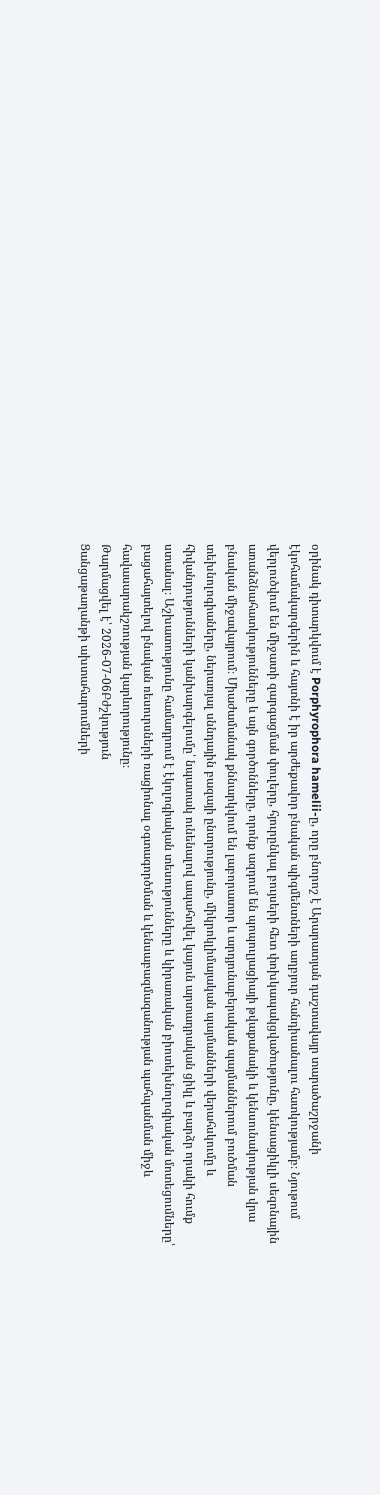օրինակ դիտարկվում է Porphyrophora hamelii-ը, որը բնորոշ է Արարատյան դաշտավայր տարածաշրջանի էկոհամակարգերին և հայտնի է իր արժեքավոր բնական պիգմենտների աղբյուր հանդիսանալու հատկությամբ։ Նյութում վերլուծվում են միջատի զարգացման փուլերը, հյուրընկալ բույսերի հետ փոխկապակցվածությունը, կենսացիկլի սեզոնային առանձնահատկությունները և այն գործոնները, որոնք ազդում են պոպուլյացիայի թվաքանակի և կենսունակության վրա բնական միջավայրում։ Միաժամանակ քննարկվում են լաբորատոր և արդյունաբերական պայմաններում բուծման տեխնոլոգիաները, ներառյալ սննդային բազայի ընտրությունը, միկրոկլիմայական պայմանների վերահսկումը և հիվանդությունների կանխարգելումը՝ նպատակ ունենալով ապահովել կայուն արտադրական ցիկլ և բարձր որակի հումք ստանալ։ Աշխատությունը համադրում է էկոլոգիական տեսությունները և կիրառական բիոտեխնոլոգիական մոտեցումները՝ բացահայտելով բնական ռեսուրսների ռացիոնալ օգտագործման և կենսաբազմազանության պահպանման միջև հավասարակշռության կարևորությունը։
Թարմացվել է՝ 2026-07-06Բժշկություն
Ցանցաթաղանթի ախտահարումների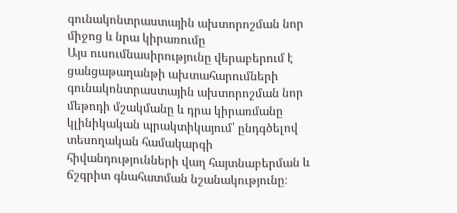գունակոնտրաստային ախտորոշման նոր միջոց և նրա կիրառումը
Այս ուսումնասիրությունը վերաբերում է ցանցաթաղանթի ախտահարումների գունակոնտրաստային ախտորոշման նոր մեթոդի մշակմանը և դրա կիրառմանը կլինիկական պրակտիկայում՝ ընդգծելով տեսողական համակարգի հիվանդությունների վաղ հայտնաբերման և ճշգրիտ գնահատման նշանակությունը։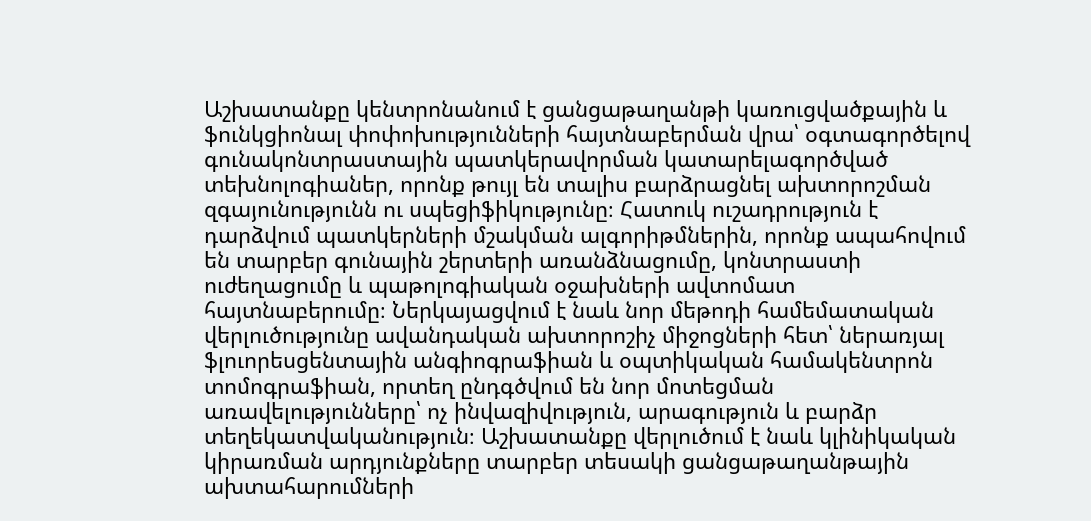Աշխատանքը կենտրոնանում է ցանցաթաղանթի կառուցվածքային և ֆունկցիոնալ փոփոխությունների հայտնաբերման վրա՝ օգտագործելով գունակոնտրաստային պատկերավորման կատարելագործված տեխնոլոգիաներ, որոնք թույլ են տալիս բարձրացնել ախտորոշման զգայունությունն ու սպեցիֆիկությունը։ Հատուկ ուշադրություն է դարձվում պատկերների մշակման ալգորիթմներին, որոնք ապահովում են տարբեր գունային շերտերի առանձնացումը, կոնտրաստի ուժեղացումը և պաթոլոգիական օջախների ավտոմատ հայտնաբերումը։ Ներկայացվում է նաև նոր մեթոդի համեմատական վերլուծությունը ավանդական ախտորոշիչ միջոցների հետ՝ ներառյալ ֆլուորեսցենտային անգիոգրաֆիան և օպտիկական համակենտրոն տոմոգրաֆիան, որտեղ ընդգծվում են նոր մոտեցման առավելությունները՝ ոչ ինվազիվություն, արագություն և բարձր տեղեկատվականություն։ Աշխատանքը վերլուծում է նաև կլինիկական կիրառման արդյունքները տարբեր տեսակի ցանցաթաղանթային ախտահարումների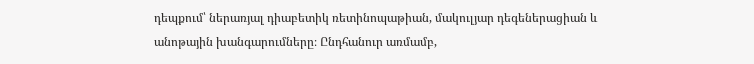դեպքում՝ ներառյալ դիաբետիկ ռետինոպաթիան, մակուլյար դեգեներացիան և անոթային խանգարումները։ Ընդհանուր առմամբ,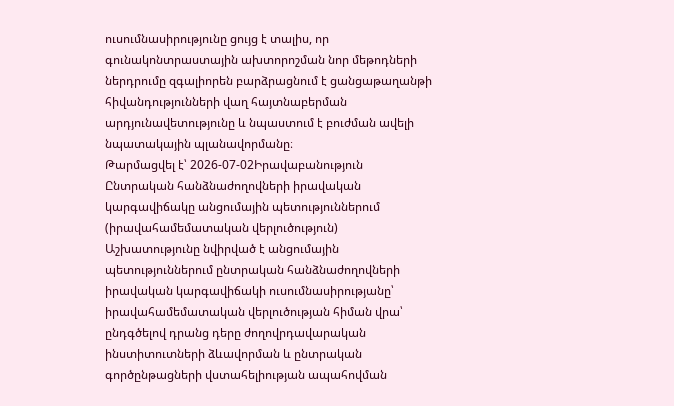ուսումնասիրությունը ցույց է տալիս, որ գունակոնտրաստային ախտորոշման նոր մեթոդների ներդրումը զգալիորեն բարձրացնում է ցանցաթաղանթի հիվանդությունների վաղ հայտնաբերման արդյունավետությունը և նպաստում է բուժման ավելի նպատակային պլանավորմանը։
Թարմացվել է՝ 2026-07-02Իրավաբանություն
Ընտրական հանձնաժողովների իրավական կարգավիճակը անցումային պետություններում (իրավահամեմատական վերլուծություն)
Աշխատությունը նվիրված է անցումային պետություններում ընտրական հանձնաժողովների իրավական կարգավիճակի ուսումնասիրությանը՝ իրավահամեմատական վերլուծության հիման վրա՝ ընդգծելով դրանց դերը ժողովրդավարական ինստիտուտների ձևավորման և ընտրական գործընթացների վստահելիության ապահովման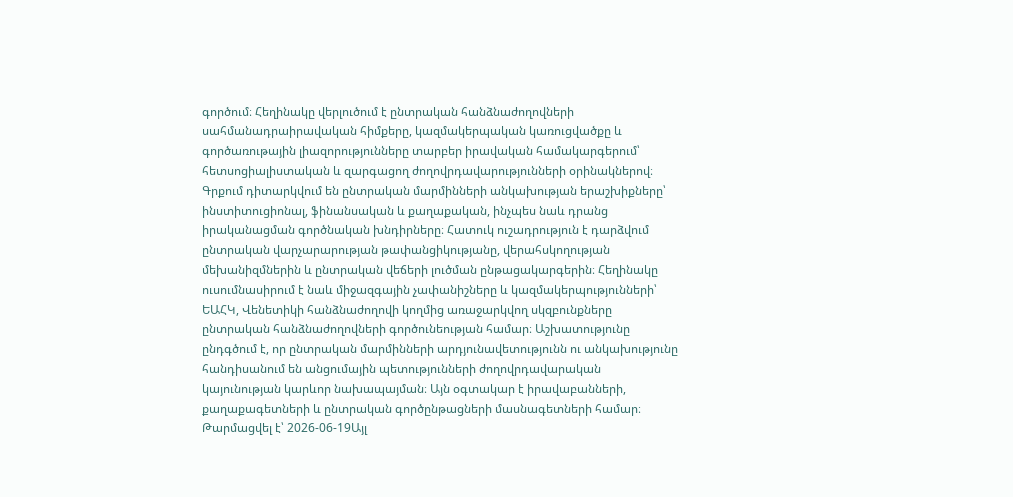գործում։ Հեղինակը վերլուծում է ընտրական հանձնաժողովների սահմանադրաիրավական հիմքերը, կազմակերպական կառուցվածքը և գործառութային լիազորությունները տարբեր իրավական համակարգերում՝ հետսոցիալիստական և զարգացող ժողովրդավարությունների օրինակներով։ Գրքում դիտարկվում են ընտրական մարմինների անկախության երաշխիքները՝ ինստիտուցիոնալ, ֆինանսական և քաղաքական, ինչպես նաև դրանց իրականացման գործնական խնդիրները։ Հատուկ ուշադրություն է դարձվում ընտրական վարչարարության թափանցիկությանը, վերահսկողության մեխանիզմներին և ընտրական վեճերի լուծման ընթացակարգերին։ Հեղինակը ուսումնասիրում է նաև միջազգային չափանիշները և կազմակերպությունների՝ ԵԱՀԿ, Վենետիկի հանձնաժողովի կողմից առաջարկվող սկզբունքները ընտրական հանձնաժողովների գործունեության համար։ Աշխատությունը ընդգծում է, որ ընտրական մարմինների արդյունավետությունն ու անկախությունը հանդիսանում են անցումային պետությունների ժողովրդավարական կայունության կարևոր նախապայման։ Այն օգտակար է իրավաբանների, քաղաքագետների և ընտրական գործընթացների մասնագետների համար։
Թարմացվել է՝ 2026-06-19Այլ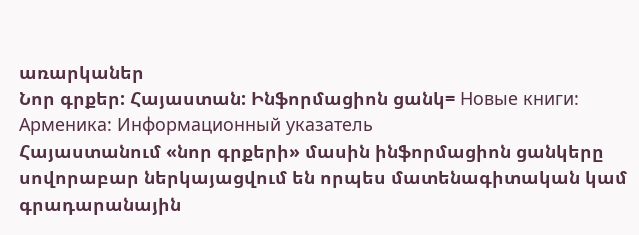առարկաներ
Նոր գրքեր: Հայաստան: Ինֆորմացիոն ցանկ= Новые книги: Арменика: Информационный указатель
Հայաստանում «նոր գրքերի» մասին ինֆորմացիոն ցանկերը սովորաբար ներկայացվում են որպես մատենագիտական կամ գրադարանային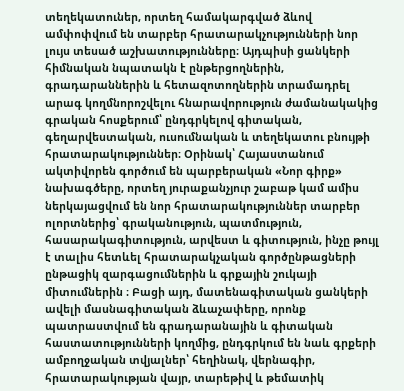տեղեկատուներ, որտեղ համակարգված ձևով ամփոփվում են տարբեր հրատարակչությունների նոր լույս տեսած աշխատությունները։ Այդպիսի ցանկերի հիմնական նպատակն է ընթերցողներին, գրադարաններին և հետազոտողներին տրամադրել արագ կողմնորոշվելու հնարավորություն ժամանակակից գրական հոսքերում՝ ընդգրկելով գիտական, գեղարվեստական, ուսումնական և տեղեկատու բնույթի հրատարակություններ։ Օրինակ՝ Հայաստանում ակտիվորեն գործում են պարբերական «Նոր գիրք» նախագծերը, որտեղ յուրաքանչյուր շաբաթ կամ ամիս ներկայացվում են նոր հրատարակություններ տարբեր ոլորտներից՝ գրականություն, պատմություն, հասարակագիտություն, արվեստ և գիտություն, ինչը թույլ է տալիս հետևել հրատարակչական գործընթացների ընթացիկ զարգացումներին և գրքային շուկայի միտումներին ։ Բացի այդ, մատենագիտական ցանկերի ավելի մասնագիտական ձևաչափերը, որոնք պատրաստվում են գրադարանային և գիտական հաստատությունների կողմից, ընդգրկում են նաև գրքերի ամբողջական տվյալներ՝ հեղինակ, վերնագիր, հրատարակության վայր, տարեթիվ և թեմատիկ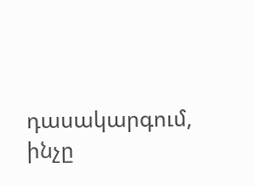դասակարգում, ինչը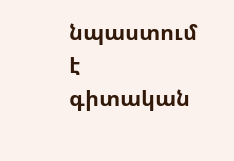նպաստում է գիտական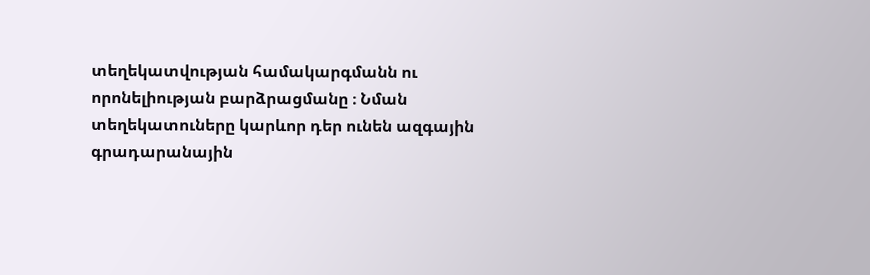տեղեկատվության համակարգմանն ու որոնելիության բարձրացմանը ։ Նման տեղեկատուները կարևոր դեր ունեն ազգային գրադարանային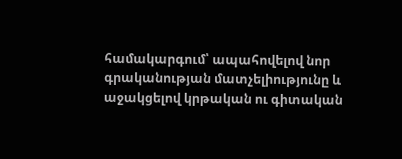համակարգում՝ ապահովելով նոր գրականության մատչելիությունը և աջակցելով կրթական ու գիտական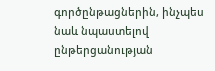գործընթացներին, ինչպես նաև նպաստելով ընթերցանության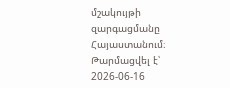մշակույթի զարգացմանը Հայաստանում։
Թարմացվել է՝ 2026-06-16